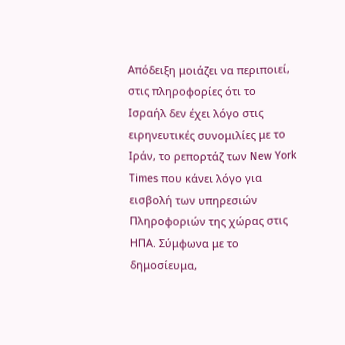Απόδειξη μοιάζει να περιποιεί, στις πληροφορίες ότι το Ισραήλ δεν έχει λόγο στις ειρηνευτικές συνομιλίες με το Ιράν, το ρεπορτάζ των New York Times που κάνει λόγο για εισβολή των υπηρεσιών Πληροφοριών της χώρας στις ΗΠΑ. Σύμφωνα με το δημοσίευμα,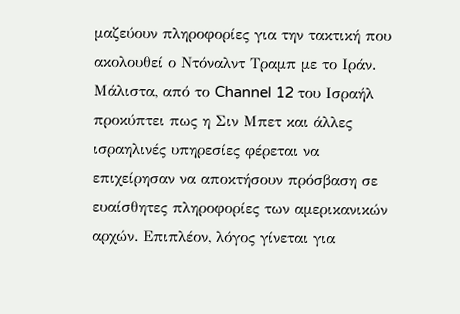μαζεύουν πληροφορίες για την τακτική που ακολουθεί ο Ντόναλντ Τραμπ με το Ιράν. Μάλιστα, από το Channel 12 του Ισραήλ προκύπτει πως η Σιν Μπετ και άλλες ισραηλινές υπηρεσίες φέρεται να επιχείρησαν να αποκτήσουν πρόσβαση σε ευαίσθητες πληροφορίες των αμερικανικών αρχών. Επιπλέον, λόγος γίνεται για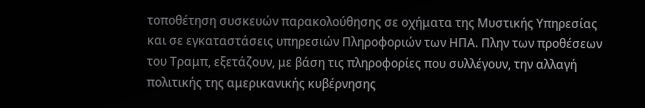τοποθέτηση συσκευών παρακολούθησης σε οχήματα της Μυστικής Υπηρεσίας και σε εγκαταστάσεις υπηρεσιών Πληροφοριών των ΗΠΑ. Πλην των προθέσεων του Τραμπ, εξετάζουν, με βάση τις πληροφορίες που συλλέγουν, την αλλαγή πολιτικής της αμερικανικής κυβέρνησης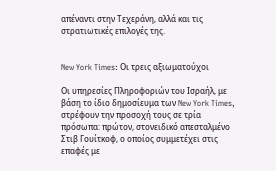απέναντι στην Τεχεράνη, αλλά και τις στρατιωτικές επιλογές της.


New York Times: Οι τρεις αξιωματούχοι

Οι υπηρεσίες Πληροφοριών του Ισραήλ, με βάση το ίδιο δημοσίευμα των New York Times, στρέφουν την προσοχή τους σε τρία πρόσωπα: πρώτον, στονειδικό απεσταλμένο Στιβ Γουίτκοφ, ο οποίος συμμετέχει στις επαφές με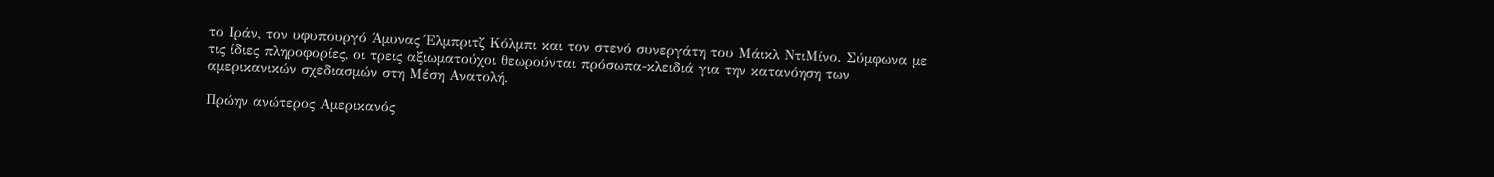το Ιράν, τον υφυπουργό Άμυνας Έλμπριτζ Κόλμπι και τον στενό συνεργάτη του Μάικλ ΝτιΜίνο. Σύμφωνα με τις ίδιες πληροφορίες, οι τρεις αξιωματούχοι θεωρούνται πρόσωπα-κλειδιά για την κατανόηση των αμερικανικών σχεδιασμών στη Μέση Ανατολή.

Πρώην ανώτερος Αμερικανός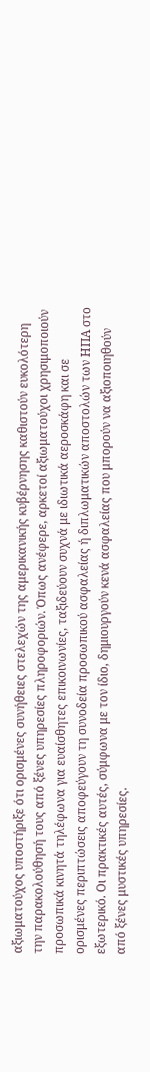αξιωματούχος υποστήριξε ότι ορισμένες συνήθειες στελεχών της αμερικανικής κυβέρνησης καθιστούν ευκολότερη την παρακολούθησή τους από ξένες υπηρεσίες πληροφοριών. Όπως ανέφερε, αρκετοί αξιωματούχοι χρησιμοποιούν προσωπικά κινητά τηλέφωνα για ευαίσθητες επικοινωνίες, ταξιδεύουν συχνά με ιδιωτικά αεροσκάφη και σε ορισμένες περιπτώσεις αποφεύγουν τη συνοδεία προσωπικού ασφαλείας ή διπλωματικών αποστολών των ΗΠΑ στο εξωτερικό. Οι πρακτικές αυτές, σύμφωνα με τον ίδιο, δημιουργούν κενά ασφαλείας που μπορούν να αξιοποιηθούν από ξένες μυστικές υπηρεσίες.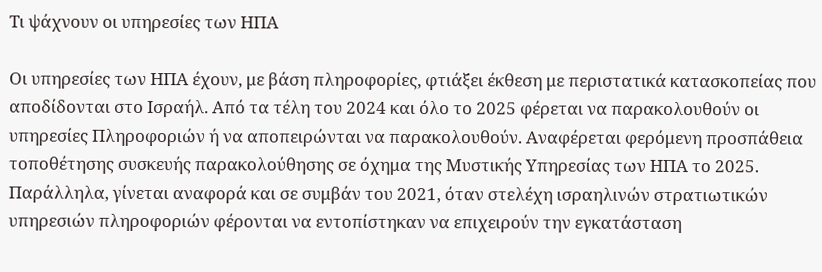Τι ψάχνουν οι υπηρεσίες των ΗΠΑ

Οι υπηρεσίες των ΗΠΑ έχουν, με βάση πληροφορίες, φτιάξει έκθεση με περιστατικά κατασκοπείας που αποδίδονται στο Ισραήλ. Από τα τέλη του 2024 και όλο το 2025 φέρεται να παρακολουθούν οι υπηρεσίες Πληροφοριών ή να αποπειρώνται να παρακολουθούν. Αναφέρεται φερόμενη προσπάθεια τοποθέτησης συσκευής παρακολούθησης σε όχημα της Μυστικής Υπηρεσίας των ΗΠΑ το 2025. Παράλληλα, γίνεται αναφορά και σε συμβάν του 2021, όταν στελέχη ισραηλινών στρατιωτικών υπηρεσιών πληροφοριών φέρονται να εντοπίστηκαν να επιχειρούν την εγκατάσταση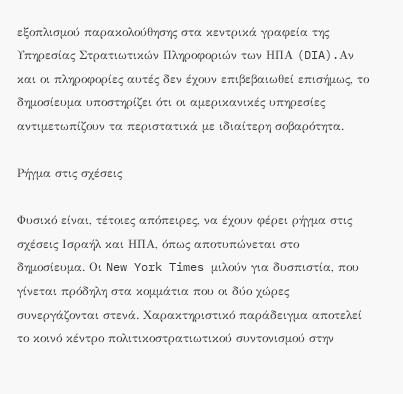εξοπλισμού παρακολούθησης στα κεντρικά γραφεία της Υπηρεσίας Στρατιωτικών Πληροφοριών των ΗΠΑ (DIA).Αν και οι πληροφορίες αυτές δεν έχουν επιβεβαιωθεί επισήμως, το δημοσίευμα υποστηρίζει ότι οι αμερικανικές υπηρεσίες αντιμετωπίζουν τα περιστατικά με ιδιαίτερη σοβαρότητα.

Ρήγμα στις σχέσεις

Φυσικό είναι, τέτοιες απόπειρες, να έχουν φέρει ρήγμα στις σχέσεις Ισραήλ και ΗΠΑ, όπως αποτυπώνεται στο δημοσίευμα. Οι New York Times μιλούν για δυσπιστία, που γίνεται πρόδηλη στα κομμάτια που οι δύο χώρες συνεργάζονται στενά. Χαρακτηριστικό παράδειγμα αποτελεί το κοινό κέντρο πολιτικοστρατιωτικού συντονισμού στην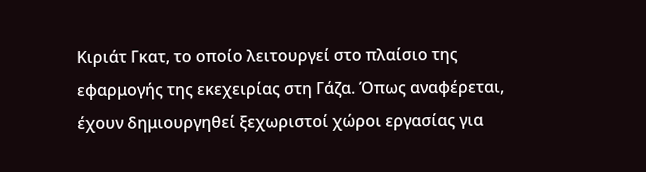Κιριάτ Γκατ, το οποίο λειτουργεί στο πλαίσιο της εφαρμογής της εκεχειρίας στη Γάζα. Όπως αναφέρεται, έχουν δημιουργηθεί ξεχωριστοί χώροι εργασίας για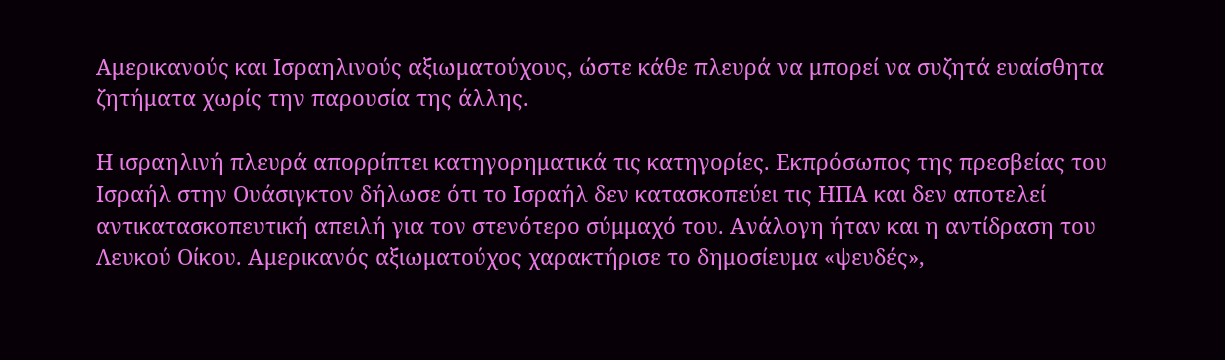Αμερικανούς και Ισραηλινούς αξιωματούχους, ώστε κάθε πλευρά να μπορεί να συζητά ευαίσθητα ζητήματα χωρίς την παρουσία της άλλης.

Η ισραηλινή πλευρά απορρίπτει κατηγορηματικά τις κατηγορίες. Εκπρόσωπος της πρεσβείας του Ισραήλ στην Ουάσιγκτον δήλωσε ότι το Ισραήλ δεν κατασκοπεύει τις ΗΠΑ και δεν αποτελεί αντικατασκοπευτική απειλή για τον στενότερο σύμμαχό του. Ανάλογη ήταν και η αντίδραση του Λευκού Οίκου. Αμερικανός αξιωματούχος χαρακτήρισε το δημοσίευμα «ψευδές»,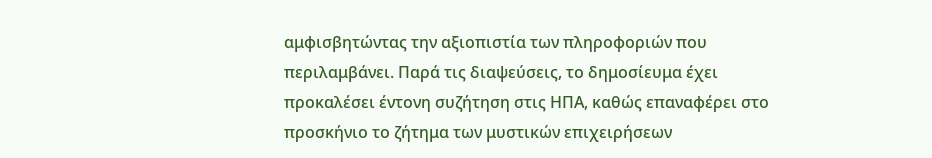αμφισβητώντας την αξιοπιστία των πληροφοριών που περιλαμβάνει. Παρά τις διαψεύσεις, το δημοσίευμα έχει προκαλέσει έντονη συζήτηση στις ΗΠΑ, καθώς επαναφέρει στο προσκήνιο το ζήτημα των μυστικών επιχειρήσεων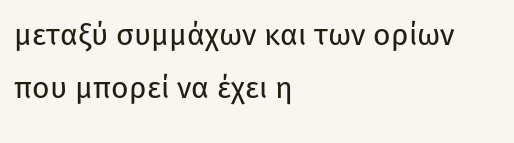μεταξύ συμμάχων και των ορίων που μπορεί να έχει η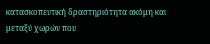κατασκοπευτική δραστηριότητα ακόμη και μεταξύ χωρών που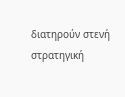διατηρούν στενή στρατηγική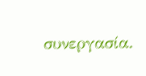συνεργασία.